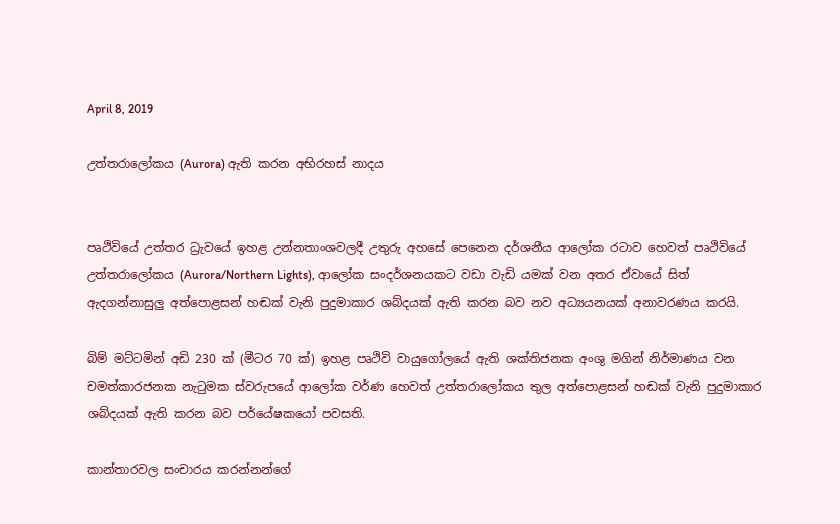April 8, 2019

උත්තරාලෝකය (Aurora) ඇති කරන අභිරහස් නාදය


පෘථිවියේ උත්තර ධ්‍රැවයේ ඉහළ උන්නතාංශවලදී උතුරු අහසේ පෙනෙන දර්ශනීය ආලෝක රටාව හෙවත් පෘථිවියේ උත්තරාලෝකය (Aurora/Northern Lights), ආලෝක සංදර්ශනයකට වඩා වැඩි යමක් වන අතර ඒවායේ සිත් ඇදගන්නාසුලු අත්පොළසන් හඬක් වැනි පුදුමාකාර ශබ්දයක් ඇති කරන බව නව අධ්‍යයනයක් අනාවරණය කරයි.

බිම් මට්ටමින් අඩි 230 ක් (මීටර 70 ක්) ඉහළ පෘථිවි වායුගෝලයේ ඇති ශක්තිජනක අංශු මගින් නිර්මාණය වන චමත්කාරජනක නැටුමක ස්වරුපයේ ආලෝක වර්ණ හෙවත් උත්තරාලෝකය තුල අත්පොළසන් හඬක් වැනි පුදුමාකාර ශබ්දයක් ඇති කරන බව පර්යේෂකයෝ පවසති.

කාන්තාරවල සංචාරය කරන්නන්ගේ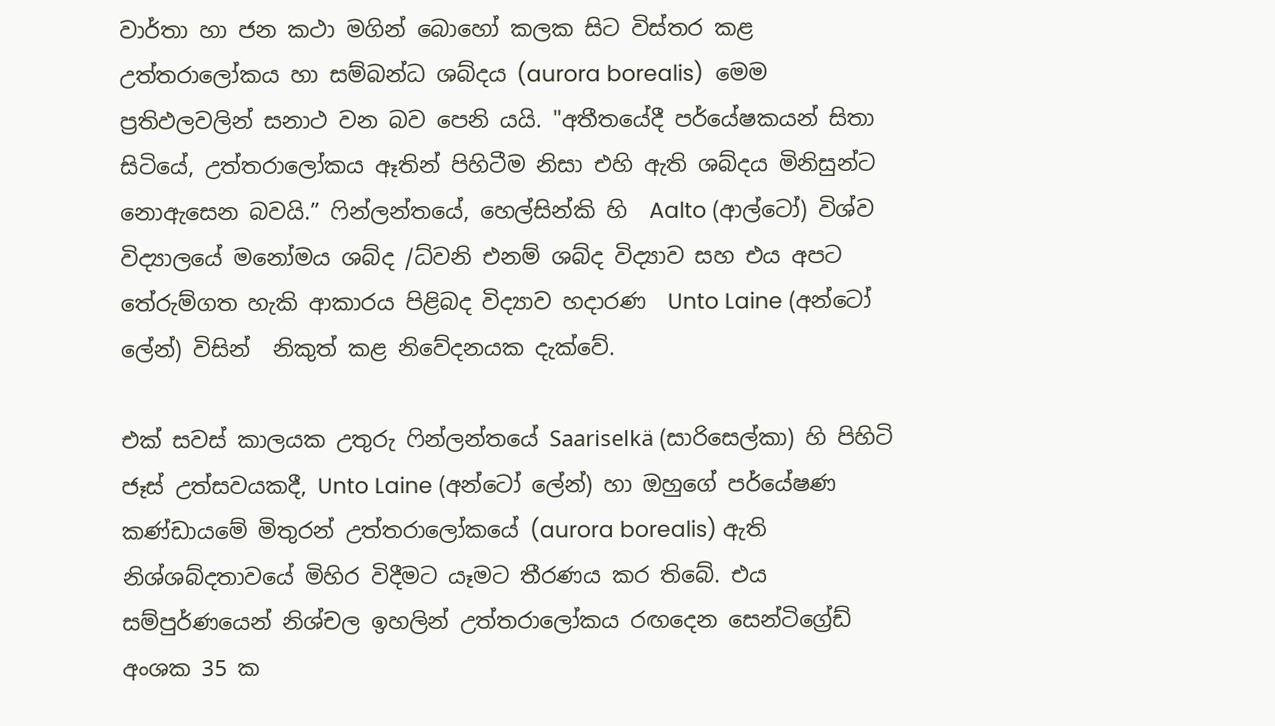වාර්තා හා ජන කථා මගින් බොහෝ කලක සිට විස්තර කළ උත්තරාලෝකය හා සම්බන්ධ ශබ්දය (aurora borealis)  මෙම ප්‍රතිඵලවලින් සනාථ වන බව පෙනි යයි. "අතීතයේදී පර්යේෂකයන් සිතා සිටියේ, උත්තරාලෝකය ඈතින් පිහිටීම නිසා එහි ඇති ශබ්දය මිනිසුන්ට නොඇසෙන බවයි.” ෆින්ලන්තයේ, හෙල්සින්කි හි  Aalto (ආල්ටෝ) විශ්ව විද්‍යාලයේ මනෝමය ශබ්ද /ධ්වනි එනම් ශබ්ද විද්‍යාව සහ එය අපට තේරුම්ගත හැකි ආකාරය පිළිබද විද්‍යාව හදාරණ  Unto Laine (අන්ටෝ ලේන්) විසින්  නිකුත් කළ නිවේදනයක දැක්වේ.

එක් සවස් කාලයක උතුරු ෆින්ලන්තයේ Saariselkä (සාරිසෙල්කා) හි පිහිටි ජෑස් උත්සවයකදී, Unto Laine (අන්ටෝ ලේන්) හා ඔහුගේ පර්යේෂණ කණ්ඩායමේ මිතුරන් උත්තරාලෝකයේ (aurora borealis) ඇති නිශ්ශබ්දතාවයේ මිහිර විදීමට යෑමට තීරණය කර තිබේ. එය සම්පුර්ණයෙන් නිශ්චල ඉහලින් උත්තරාලෝකය රඟදෙන සෙන්ටිග්‍රේඩ් අංශක 35 ක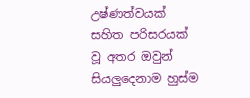උෂ්ණත්වයක් සහිත පරිසරයක් වූ අතර ඔවුන් සියලුදෙනාම හුස්ම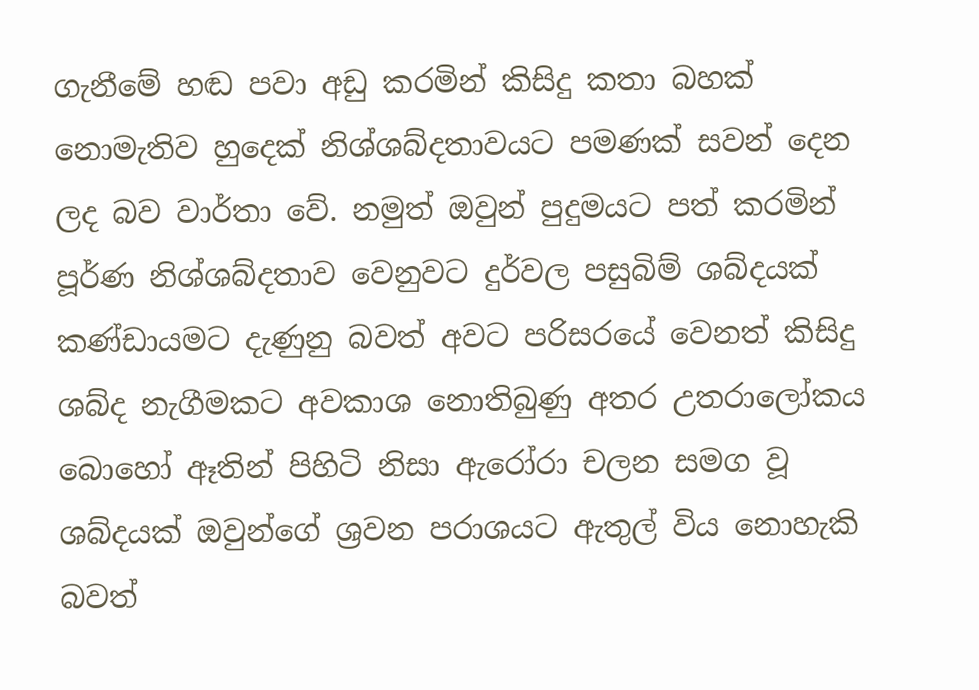ගැනීමේ හඬ පවා අඩු කරමින් කිසිදු කතා බහක් නොමැතිව හුදෙක් නිශ්ශබ්දතාවයට පමණක් සවන් දෙන ලද බව වාර්තා වේ. නමුත් ඔවුන් පුදුමයට පත් කරමින් පූර්ණ නිශ්ශබ්දතාව වෙනුවට දුර්වල පසුබිම් ශබ්දයක් කණ්ඩායමට දැණුනු බවත් අවට පරිසරයේ වෙනත් කිසිදු ශබ්ද නැගීමකට අවකාශ නොතිබුණු අතර උතරාලෝකය බොහෝ ඈතින් පිහිටි නිසා ඇරෝරා චලන සමග වූ ශබ්දයක් ඔවුන්ගේ ශ්‍රවන පරාශයට ඇතුල් විය නොහැකි බවත්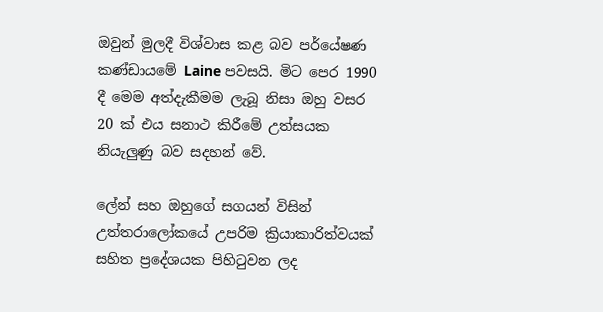ඔවුන් මුලදී විශ්වාස කළ බව පර්යේෂණ කණ්ඩායමේ Laine පවසයි. මිට පෙර 1990 දී මෙම අත්දැකීමම ලැබූ නිසා ඔහු වසර 20 ක් එය සනාථ කිරීමේ උත්සයක නියැලුණු බව සදහන් වේ.

ලේන් සහ ඔහුගේ සගයන් විසින් උත්තරාලෝකයේ උපරිම ක්‍රියාකාරිත්වයක් සහිත ප්‍රදේශයක පිහිටුවන ලද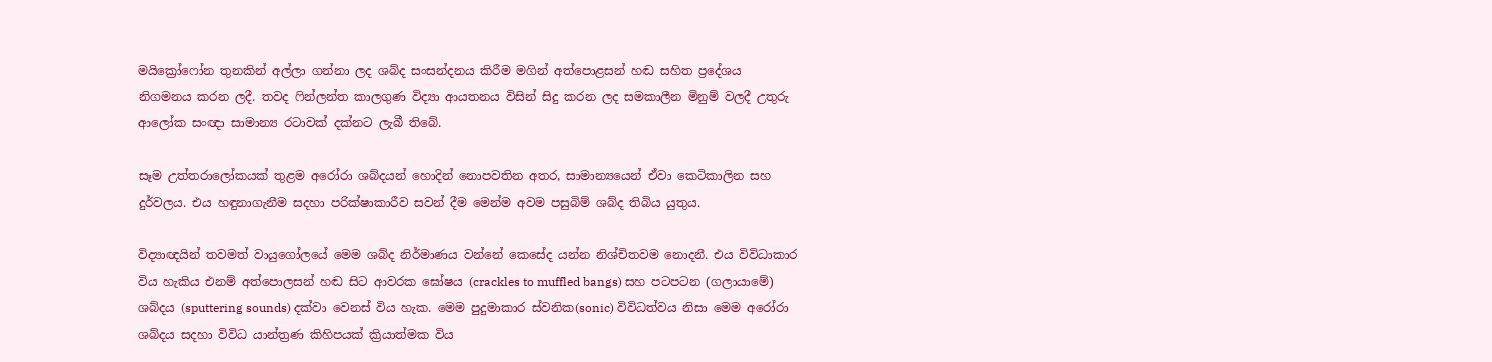මයික්‍රෝෆෝන තුනකින් අල්ලා ගන්නා ලද ශබ්ද සංසන්දනය කිරීම මගින් අත්පොළසන් හඬ සහිත ප්‍රදේශය නිගමනය කරන ලදී. තවද ෆින්ලන්ත කාලගුණ විද්‍යා ආයතනය විසින් සිදු කරන ලද සමකාලීන මිනුම් වලදී උතුරු ආලෝක සංඥා සාමාන්‍ය රටාවක් දක්නට ලැබී තිබේ.

සෑම උත්තරාලෝකයක් තුළම අරෝරා ශබ්දයන් හොදින් නොපවතින අතර, සාමාන්‍යයෙන් ඒවා කෙටිකාලින සහ දුර්වලය. එය හඳුනාගැනීම සදහා පරික්ෂාකාරීව සවන් දීම මෙන්ම අවම පසුබිම් ශබ්ද තිබිය යුතුය.

විද්‍යාඥයින් තවමත් වායුගෝලයේ මෙම ශබ්ද නිර්මාණය වන්නේ කෙසේද යන්න නිශ්චිතවම නොදනී. එය විවිධාකාර විය හැකිය එනම් අත්පොලසන් හඬ සිට ආවරක ඝෝෂය (crackles to muffled bangs) සහ පටපටන (ගලායාමේ) ශබ්දය (sputtering sounds) දක්වා වෙනස් විය හැක. මෙම පුදුමාකාර ස්වනික(sonic) විවිධත්වය නිසා මෙම අරෝරා ශබ්දය සදහා විවිධ යාන්ත්‍රණ කිහිපයක් ක්‍රියාත්මක විය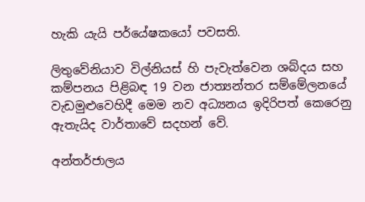හැකි යැයි පර්යේෂකයෝ පවසති.

ලිතුවේනියාව විල්නියස් හි පැවැත්වෙන ශබ්දය සහ කම්පනය පිළිබඳ 19 වන ජාත්‍යන්තර සම්මේලනයේ වැඩමුළුවෙහිදී මෙම නව අධ්‍යනය ඉදිරිපත් කෙරෙනු ඇතැයිද වාර්තාවේ සදහන් වේ.

අන්තර්ජාලය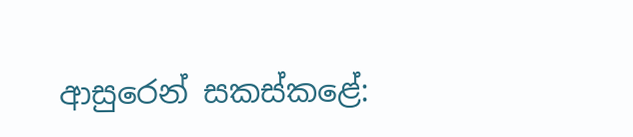ආසුරෙන් සකස්කළේ: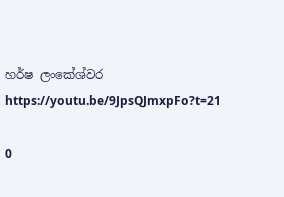හර්ෂ ලංකේශ්වර
https://youtu.be/9JpsQJmxpFo?t=21

0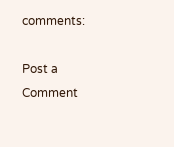comments:

Post a Comment